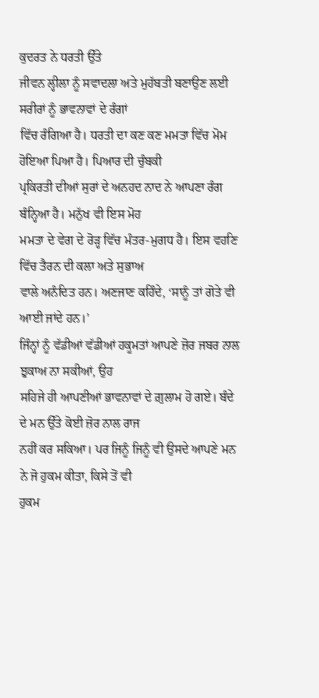ਕੁਦਰਤ ਨੇ ਧਰਤੀ ਉੱਤੇ
ਜੀਵਨ ਲ੍ਹੀਲਾ ਨੂੰ ਸਵਾਦਲਾ ਅਤੇ ਮੁਹੱਬਤੀ ਬਣਾਉਣ ਲਈ ਸਰੀਰਾਂ ਨੂੰ ਭਾਵਨਾਵਾਂ ਦੇ ਰੰਗਾਂ
ਵਿੱਚ ਰੰਗਿਆ ਹੈ। ਧਰਤੀ ਦਾ ਕਣ ਕਣ ਮਮਤਾ ਵਿੱਚ ਮੋਮ ਹੋਇਆ ਪਿਆ ਹੈ। ਪਿਆਰ ਦੀ ਚੁੰਬਕੀ
ਪ੍ਰਕਿਰਤੀ ਦੀਆਂ ਸੁਰਾਂ ਦੇ ਅਨਹਦ ਨਾਦ ਨੇ ਆਪਣਾ ਰੰਗ ਬੰਨ੍ਹਿਆ ਹੈ। ਮਨੁੱਖ ਵੀ ਇਸ ਮੋਹ
ਮਮਤਾ ਦੇ ਵੇਗ ਦੇ ਰੋੜ੍ਹ ਵਿੱਚ ਮੰਤਰ-ਮੁਗਧ ਹੈ। ਇਸ ਵਹਣਿ ਵਿੱਚ ਤੈਰਨ ਦੀ ਕਲਾ ਅਤੇ ਸੁਭਾਅ
ਵਾਲੇ ਅਨੰਦਿਤ ਹਨ। ਅਣਜਾਣ ਕਹਿੰਦੇ, ‘ਸਾਨੂੰ ਤਾਂ ਗੋਤੇ ਵੀ ਆਈ ਜਾਂਦੇ ਹਨ।’
ਜਿੰਨ੍ਹਾਂ ਨੂੰ ਵੱਡੀਆਂ ਵੱਡੀਆਂ ਹਕੂਮਤਾਂ ਆਪਣੇ ਜ਼ੋਰ ਜਬਰ ਨਾਲ ਝੁਕਾਅ ਨਾ ਸਕੀਆਂ, ਉਹ
ਸਹਿਜੇ ਹੀ ਆਪਣੀਆਂ ਭਾਵਨਾਵਾਂ ਦੇ ਗ਼ੁਲਾਮ ਹੋ ਗਏ। ਬੰਦੇ ਦੇ ਮਨ ਉੱਤੇ ਕੋਈ ਜ਼ੋਰ ਨਾਲ ਰਾਜ
ਨਹੀਂ ਕਰ ਸਕਿਆ। ਪਰ ਜਿਨੂੰ ਜਿਨੂੰ ਵੀ ਉਸਦੇ ਆਪਣੇ ਮਨ ਨੇ ਜੋ ਹੁਕਮ ਕੀਤਾ, ਕਿਸੇ ਤੋਂ ਵੀ
ਹੁਕਮ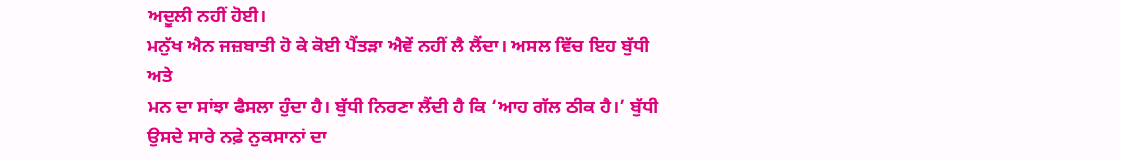ਅਦੂਲੀ ਨਹੀਂ ਹੋਈ।
ਮਨੁੱਖ ਐਨ ਜਜ਼ਬਾਤੀ ਹੋ ਕੇ ਕੋਈ ਪੈਂਤੜਾ ਐਵੇਂ ਨਹੀਂ ਲੈ ਲੈਂਦਾ। ਅਸਲ ਵਿੱਚ ਇਹ ਬੁੱਧੀ ਅਤੇ
ਮਨ ਦਾ ਸਾਂਝਾ ਫੈਸਲਾ ਹੁੰਦਾ ਹੈ। ਬੁੱਧੀ ਨਿਰਣਾ ਲੈਂਦੀ ਹੈ ਕਿ ‘ਆਹ ਗੱਲ ਠੀਕ ਹੈ।’ ਬੁੱਧੀ
ਉਸਦੇ ਸਾਰੇ ਨਫ਼ੇ ਨੁਕਸਾਨਾਂ ਦਾ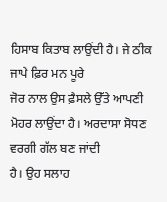ਹਿਸਾਬ ਕਿਤਾਬ ਲਾਉਂਦੀ ਹੈ। ਜੇ ਠੀਕ ਜਾਪੇ ਫ਼ਿਰ ਮਨ ਪੂਰੇ
ਜੋਰ ਨਾਲ ਉਸ ਫ਼ੈਸਲੇ ਉੱਤੇ ਆਪਣੀ ਮੋਹਰ ਲਾਉਂਦਾ ਹੈ। ਅਰਦਾਸਾ ਸੋਧਣ ਵਰਗੀ ਗੱਲ ਬਣ ਜਾਂਦੀ
ਹੈ। ਉਹ ਸਲਾਹ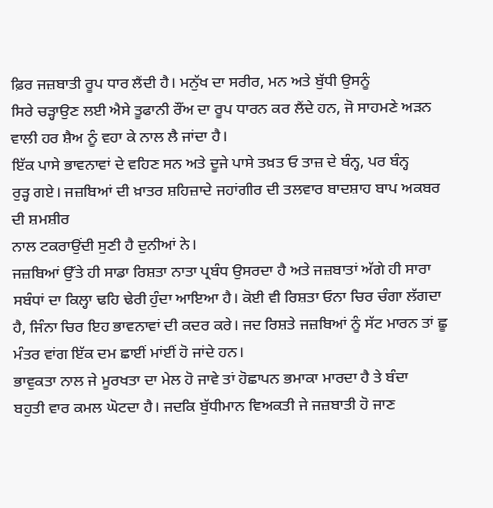ਫ਼ਿਰ ਜਜ਼ਬਾਤੀ ਰੂਪ ਧਾਰ ਲੈਂਦੀ ਹੈ। ਮਨੁੱਖ ਦਾ ਸਰੀਰ, ਮਨ ਅਤੇ ਬੁੱਧੀ ਉਸਨੂੰ
ਸਿਰੇ ਚੜ੍ਹਾਉਣ ਲਈ ਐਸੇ ਤੂਫਾਨੀ ਰੌਂਅ ਦਾ ਰੂਪ ਧਾਰਨ ਕਰ ਲੈਂਦੇ ਹਨ, ਜੋ ਸਾਹਮਣੇ ਅੜਨ
ਵਾਲੀ ਹਰ ਸ਼ੈਅ ਨੂੰ ਵਹਾ ਕੇ ਨਾਲ ਲੈ ਜਾਂਦਾ ਹੈ।
ਇੱਕ ਪਾਸੇ ਭਾਵਨਾਵਾਂ ਦੇ ਵਹਿਣ ਸਨ ਅਤੇ ਦੂਜੇ ਪਾਸੇ ਤਖ਼ਤ ਓ ਤਾਜ਼ ਦੇ ਬੰਨ੍ਹ, ਪਰ ਬੰਨ੍ਹ
ਰੁੜ੍ਹ ਗਏ। ਜਜ਼ਬਿਆਂ ਦੀ ਖ਼ਾਤਰ ਸ਼ਹਿਜ਼ਾਦੇ ਜਹਾਂਗੀਰ ਦੀ ਤਲਵਾਰ ਬਾਦਸ਼ਾਹ ਬਾਪ ਅਕਬਰ ਦੀ ਸ਼ਮਸ਼ੀਰ
ਨਾਲ ਟਕਰਾਉਂਦੀ ਸੁਣੀ ਹੈ ਦੁਨੀਆਂ ਨੇ।
ਜਜ਼ਬਿਆਂ ਉੱਤੇ ਹੀ ਸਾਡਾ ਰਿਸ਼ਤਾ ਨਾਤਾ ਪ੍ਰਬੰਧ ਉਸਰਦਾ ਹੈ ਅਤੇ ਜਜ਼ਬਾਤਾਂ ਅੱਗੇ ਹੀ ਸਾਰਾ
ਸਬੰਧਾਂ ਦਾ ਕਿਲ੍ਹਾ ਢਹਿ ਢੇਰੀ ਹੁੰਦਾ ਆਇਆ ਹੈ। ਕੋਈ ਵੀ ਰਿਸ਼ਤਾ ਓਨਾ ਚਿਰ ਚੰਗਾ ਲੱਗਦਾ
ਹੈ, ਜਿੰਨਾ ਚਿਰ ਇਹ ਭਾਵਨਾਵਾਂ ਦੀ ਕਦਰ ਕਰੇ। ਜਦ ਰਿਸ਼ਤੇ ਜਜ਼ਬਿਆਂ ਨੂੰ ਸੱਟ ਮਾਰਨ ਤਾਂ ਛੂ
ਮੰਤਰ ਵਾਂਗ ਇੱਕ ਦਮ ਛਾਈਂ ਮਾਂਈਂ ਹੋ ਜਾਂਦੇ ਹਨ।
ਭਾਵੁਕਤਾ ਨਾਲ ਜੇ ਮੂਰਖਤਾ ਦਾ ਮੇਲ ਹੋ ਜਾਵੇ ਤਾਂ ਹੋਛਾਪਨ ਭਮਾਕਾ ਮਾਰਦਾ ਹੈ ਤੇ ਬੰਦਾ
ਬਹੁਤੀ ਵਾਰ ਕਮਲ ਘੋਟਦਾ ਹੈ। ਜਦਕਿ ਬੁੱਧੀਮਾਨ ਵਿਅਕਤੀ ਜੇ ਜਜ਼ਬਾਤੀ ਹੋ ਜਾਣ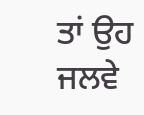ਤਾਂ ਉਹ ਜਲਵੇ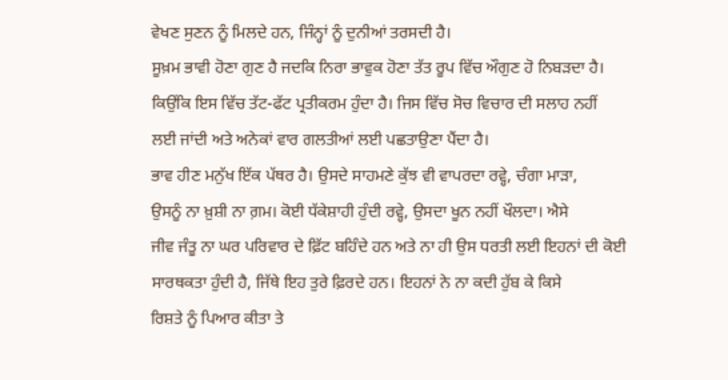ਵੇਖਣ ਸੁਣਨ ਨੂੰ ਮਿਲਦੇ ਹਨ, ਜਿੰਨ੍ਹਾਂ ਨੂੰ ਦੁਨੀਆਂ ਤਰਸਦੀ ਹੈ।
ਸੂਖ਼ਮ ਭਾਵੀ ਹੋਣਾ ਗੁਣ ਹੈ ਜਦਕਿ ਨਿਰਾ ਭਾਵੁਕ ਹੋਣਾ ਤੱਤ ਰੂਪ ਵਿੱਚ ਔਗੁਣ ਹੋ ਨਿਬੜਦਾ ਹੈ।
ਕਿਉਂਕਿ ਇਸ ਵਿੱਚ ਤੱਟ-ਫੱਟ ਪ੍ਰਤੀਕਰਮ ਹੁੰਦਾ ਹੈ। ਜਿਸ ਵਿੱਚ ਸੋਚ ਵਿਚਾਰ ਦੀ ਸਲਾਹ ਨਹੀਂ
ਲਈ ਜਾਂਦੀ ਅਤੇ ਅਨੇਕਾਂ ਵਾਰ ਗਲਤੀਆਂ ਲਈ ਪਛਤਾਉਣਾ ਪੈਂਦਾ ਹੈ।
ਭਾਵ ਹੀਣ ਮਨੁੱਖ ਇੱਕ ਪੱਥਰ ਹੈ। ਉਸਦੇ ਸਾਹਮਣੇ ਕੁੱਝ ਵੀ ਵਾਪਰਦਾ ਰਵ੍ਹੇ, ਚੰਗਾ ਮਾੜਾ,
ਉਸਨੂੰ ਨਾ ਖ਼ੁਸ਼ੀ ਨਾ ਗ਼ਮ। ਕੋਈ ਧੱਕੇਸ਼ਾਹੀ ਹੁੰਦੀ ਰਵ੍ਹੇ, ਉਸਦਾ ਖੂਨ ਨਹੀਂ ਖੌਲਦਾ। ਐਸੇ
ਜੀਵ ਜੰਤੂ ਨਾ ਘਰ ਪਰਿਵਾਰ ਦੇ ਫ਼ਿੱਟ ਬਹਿੰਦੇ ਹਨ ਅਤੇ ਨਾ ਹੀ ਉਸ ਧਰਤੀ ਲਈ ਇਹਨਾਂ ਦੀ ਕੋਈ
ਸਾਰਥਕਤਾ ਹੁੰਦੀ ਹੈ, ਜਿੱਥੇ ਇਹ ਤੁਰੇ ਫ਼ਿਰਦੇ ਹਨ। ਇਹਨਾਂ ਨੇ ਨਾ ਕਦੀ ਹੁੱਬ ਕੇ ਕਿਸੇ
ਰਿਸ਼ਤੇ ਨੂੰ ਪਿਆਰ ਕੀਤਾ ਤੇ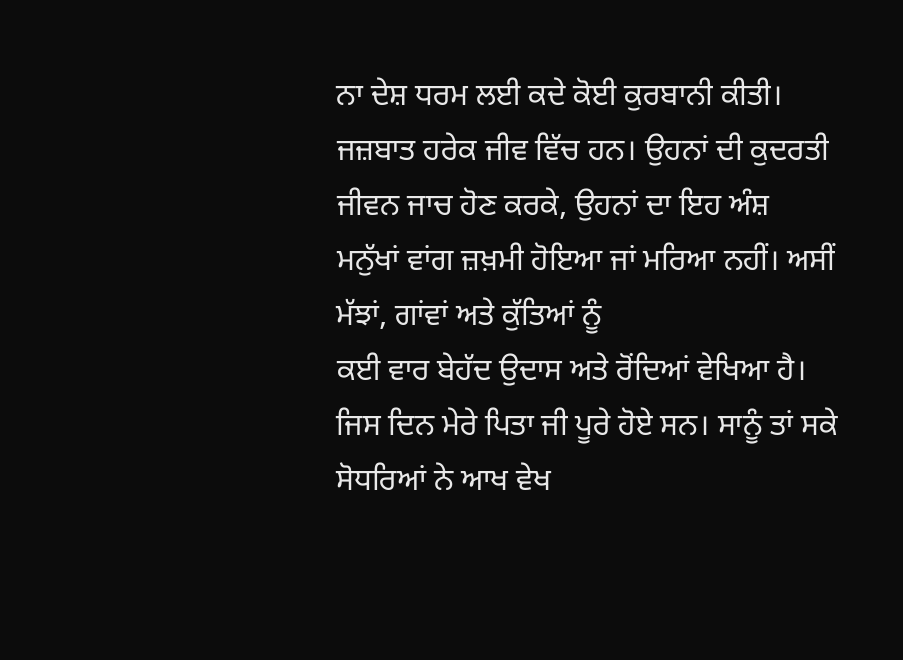ਨਾ ਦੇਸ਼ ਧਰਮ ਲਈ ਕਦੇ ਕੋਈ ਕੁਰਬਾਨੀ ਕੀਤੀ।
ਜਜ਼ਬਾਤ ਹਰੇਕ ਜੀਵ ਵਿੱਚ ਹਨ। ਉਹਨਾਂ ਦੀ ਕੁਦਰਤੀ ਜੀਵਨ ਜਾਚ ਹੋਣ ਕਰਕੇ, ਉਹਨਾਂ ਦਾ ਇਹ ਅੰਸ਼
ਮਨੁੱਖਾਂ ਵਾਂਗ ਜ਼ਖ਼ਮੀ ਹੋਇਆ ਜਾਂ ਮਰਿਆ ਨਹੀਂ। ਅਸੀਂ ਮੱਝਾਂ, ਗਾਂਵਾਂ ਅਤੇ ਕੁੱਤਿਆਂ ਨੂੰ
ਕਈ ਵਾਰ ਬੇਹੱਦ ਉਦਾਸ ਅਤੇ ਰੋਂਦਿਆਂ ਵੇਖਿਆ ਹੈ।
ਜਿਸ ਦਿਨ ਮੇਰੇ ਪਿਤਾ ਜੀ ਪੂਰੇ ਹੋਏ ਸਨ। ਸਾਨੂੰ ਤਾਂ ਸਕੇ ਸੋਧਰਿਆਂ ਨੇ ਆਖ ਵੇਖ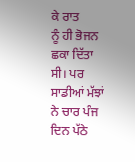ਕੇ ਰਾਤ
ਨੂੰ ਹੀ ਭੋਜਨ ਛਕਾ ਦਿੱਤਾ ਸੀ। ਪਰ ਸਾਡੀਆਂ ਮੱਝਾਂ ਨੇ ਚਾਰ ਪੰਜ ਦਿਨ ਪੱਠੇ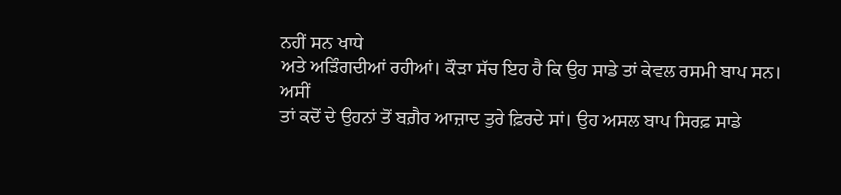ਨਹੀਂ ਸਨ ਖਾਧੇ
ਅਤੇ ਅੜਿੰਗਦੀਆਂ ਰਹੀਆਂ। ਕੌੜਾ ਸੱਚ ਇਹ ਹੈ ਕਿ ਉਹ ਸਾਡੇ ਤਾਂ ਕੇਵਲ ਰਸਮੀ ਬਾਪ ਸਨ। ਅਸੀਂ
ਤਾਂ ਕਦੋਂ ਦੇ ਉਹਨਾਂ ਤੋਂ ਬਗ਼ੈਰ ਆਜ਼ਾਦ ਤੁਰੇ ਫ਼ਿਰਦੇ ਸਾਂ। ਉਹ ਅਸਲ ਬਾਪ ਸਿਰਫ਼ ਸਾਡੇ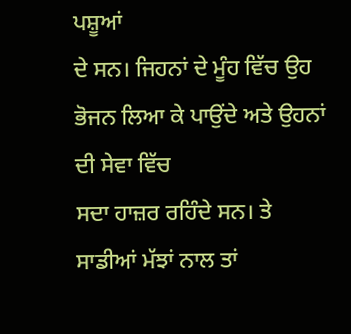ਪਸ਼ੂਆਂ
ਦੇ ਸਨ। ਜਿਹਨਾਂ ਦੇ ਮੂੰਹ ਵਿੱਚ ਉਹ ਭੋਜਨ ਲਿਆ ਕੇ ਪਾਉਂਦੇ ਅਤੇ ਉਹਨਾਂ ਦੀ ਸੇਵਾ ਵਿੱਚ
ਸਦਾ ਹਾਜ਼ਰ ਰਹਿੰਦੇ ਸਨ। ਤੇ ਸਾਡੀਆਂ ਮੱਝਾਂ ਨਾਲ ਤਾਂ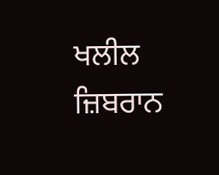ਖਲੀਲ ਜ਼ਿਬਰਾਨ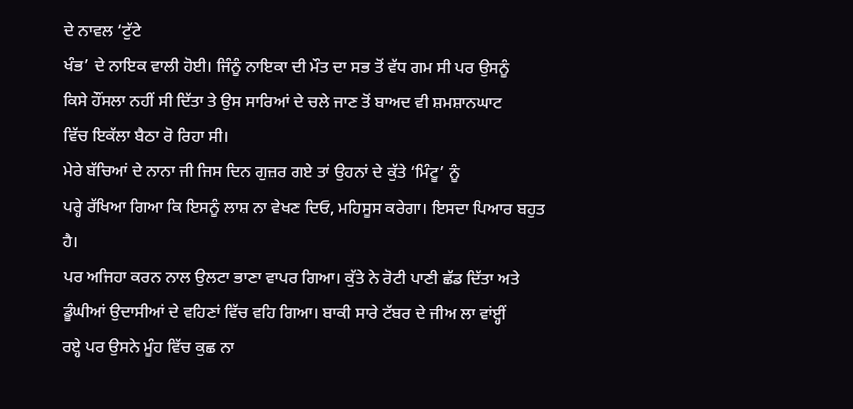ਦੇ ਨਾਵਲ ‘ਟੁੱਟੇ
ਖੰਭ’ ਦੇ ਨਾਇਕ ਵਾਲੀ ਹੋਈ। ਜਿੰਨੂੰ ਨਾਇਕਾ ਦੀ ਮੌਤ ਦਾ ਸਭ ਤੋਂ ਵੱਧ ਗਮ ਸੀ ਪਰ ਉਸਨੂੰ
ਕਿਸੇ ਹੌਂਸਲਾ ਨਹੀਂ ਸੀ ਦਿੱਤਾ ਤੇ ਉਸ ਸਾਰਿਆਂ ਦੇ ਚਲੇ ਜਾਣ ਤੋਂ ਬਾਅਦ ਵੀ ਸ਼ਮਸ਼ਾਨਘਾਟ
ਵਿੱਚ ਇਕੱਲਾ ਬੈਠਾ ਰੋ ਰਿਹਾ ਸੀ।
ਮੇਰੇ ਬੱਚਿਆਂ ਦੇ ਨਾਨਾ ਜੀ ਜਿਸ ਦਿਨ ਗੁਜ਼ਰ ਗਏ ਤਾਂ ਉਹਨਾਂ ਦੇ ਕੁੱਤੇ ‘ਮਿੰਟੂ’ ਨੂੰ
ਪਰ੍ਹੇ ਰੱਖਿਆ ਗਿਆ ਕਿ ਇਸਨੂੰ ਲਾਸ਼ ਨਾ ਵੇਖਣ ਦਿਓ, ਮਹਿਸੂਸ ਕਰੇਗਾ। ਇਸਦਾ ਪਿਆਰ ਬਹੁਤ ਹੈ।
ਪਰ ਅਜਿਹਾ ਕਰਨ ਨਾਲ ਉਲਟਾ ਭਾਣਾ ਵਾਪਰ ਗਿਆ। ਕੁੱਤੇ ਨੇ ਰੋਟੀ ਪਾਣੀ ਛੱਡ ਦਿੱਤਾ ਅਤੇ
ਡੂੰਘੀਆਂ ਉਦਾਸੀਆਂ ਦੇ ਵਹਿਣਾਂ ਵਿੱਚ ਵਹਿ ਗਿਆ। ਬਾਕੀ ਸਾਰੇ ਟੱਬਰ ਦੇ ਜੀਅ ਲਾ ਵਾਂੲ੍ਹੀਂ
ਰੲ੍ਹੇ ਪਰ ਉਸਨੇ ਮੂੰਹ ਵਿੱਚ ਕੁਛ ਨਾ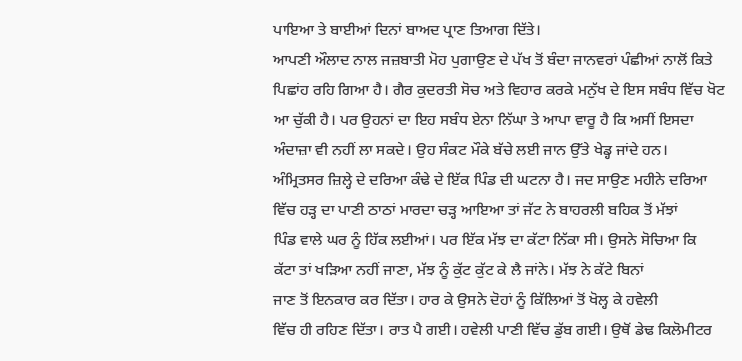ਪਾਇਆ ਤੇ ਬਾਈਆਂ ਦਿਨਾਂ ਬਾਅਦ ਪ੍ਰਾਣ ਤਿਆਗ ਦਿੱਤੇ।
ਆਪਣੀ ਔਲਾਦ ਨਾਲ ਜਜ਼ਬਾਤੀ ਮੋਹ ਪੁਗਾਉਣ ਦੇ ਪੱਖ ਤੋਂ ਬੰਦਾ ਜਾਨਵਰਾਂ ਪੰਛੀਆਂ ਨਾਲੋਂ ਕਿਤੇ
ਪਿਛਾਂਹ ਰਹਿ ਗਿਆ ਹੈ। ਗੈਰ ਕੁਦਰਤੀ ਸੋਚ ਅਤੇ ਵਿਹਾਰ ਕਰਕੇ ਮਨੁੱਖ ਦੇ ਇਸ ਸਬੰਧ ਵਿੱਚ ਖੋਟ
ਆ ਚੁੱਕੀ ਹੈ। ਪਰ ਉਹਨਾਂ ਦਾ ਇਹ ਸਬੰਧ ਏਨਾ ਨਿੱਘਾ ਤੇ ਆਪਾ ਵਾਰੂ ਹੈ ਕਿ ਅਸੀਂ ਇਸਦਾ
ਅੰਦਾਜ਼ਾ ਵੀ ਨਹੀਂ ਲਾ ਸਕਦੇ। ਉਹ ਸੰਕਟ ਮੌਕੇ ਬੱਚੇ ਲਈ ਜਾਨ ਉੱਤੇ ਖੇਡ੍ਹ ਜਾਂਦੇ ਹਨ।
ਅੰਮ੍ਰਿਤਸਰ ਜ਼ਿਲ੍ਹੇ ਦੇ ਦਰਿਆ ਕੰਢੇ ਦੇ ਇੱਕ ਪਿੰਡ ਦੀ ਘਟਨਾ ਹੈ। ਜਦ ਸਾਉਣ ਮਹੀਨੇ ਦਰਿਆ
ਵਿੱਚ ਹੜ੍ਹ ਦਾ ਪਾਣੀ ਠਾਠਾਂ ਮਾਰਦਾ ਚੜ੍ਹ ਆਇਆ ਤਾਂ ਜੱਟ ਨੇ ਬਾਹਰਲੀ ਬਹਿਕ ਤੋਂ ਮੱਝਾਂ
ਪਿੰਡ ਵਾਲੇ ਘਰ ਨੂੰ ਹਿੱਕ ਲਈਆਂ। ਪਰ ਇੱਕ ਮੱਝ ਦਾ ਕੱਟਾ ਨਿੱਕਾ ਸੀ। ਉਸਨੇ ਸੋਚਿਆ ਕਿ
ਕੱਟਾ ਤਾਂ ਖੜਿਆ ਨਹੀਂ ਜਾਣਾ, ਮੱਝ ਨੂੰ ਕੁੱਟ ਕੁੱਟ ਕੇ ਲੈ ਜਾਂਨੇ। ਮੱਝ ਨੇ ਕੱਟੇ ਬਿਨਾਂ
ਜਾਣ ਤੋਂ ਇਨਕਾਰ ਕਰ ਦਿੱਤਾ। ਹਾਰ ਕੇ ਉਸਨੇ ਦੋਹਾਂ ਨੂੰ ਕਿੱਲਿਆਂ ਤੋਂ ਖੋਲ੍ਹ ਕੇ ਹਵੇਲੀ
ਵਿੱਚ ਹੀ ਰਹਿਣ ਦਿੱਤਾ। ਰਾਤ ਪੈ ਗਈ। ਹਵੇਲੀ ਪਾਣੀ ਵਿੱਚ ਡੁੱਬ ਗਈ। ਉਥੋਂ ਡੇਢ ਕਿਲੋਮੀਟਰ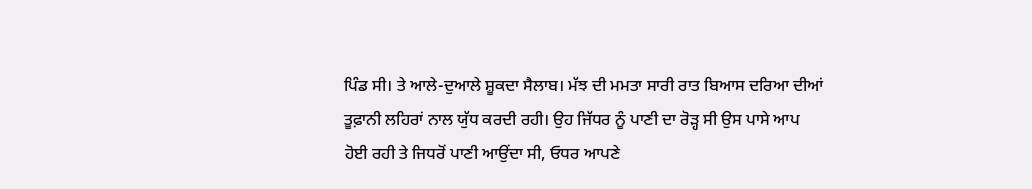ਪਿੰਡ ਸੀ। ਤੇ ਆਲੇ-ਦੁਆਲੇ ਸ਼ੂਕਦਾ ਸੈਲਾਬ। ਮੱਝ ਦੀ ਮਮਤਾ ਸਾਰੀ ਰਾਤ ਬਿਆਸ ਦਰਿਆ ਦੀਆਂ
ਤੂਫ਼ਾਨੀ ਲਹਿਰਾਂ ਨਾਲ ਯੁੱਧ ਕਰਦੀ ਰਹੀ। ਉਹ ਜਿੱਧਰ ਨੂੰ ਪਾਣੀ ਦਾ ਰੋੜ੍ਹ ਸੀ ਉਸ ਪਾਸੇ ਆਪ
ਹੋਈ ਰਹੀ ਤੇ ਜਿਧਰੋਂ ਪਾਣੀ ਆਉਂਦਾ ਸੀ, ਓਧਰ ਆਪਣੇ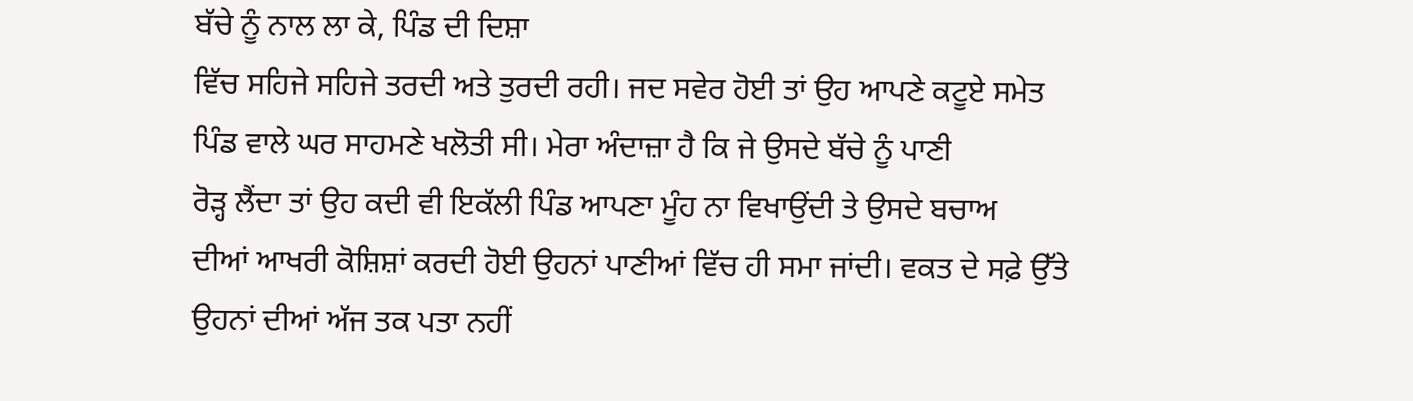ਬੱਚੇ ਨੂੰ ਨਾਲ ਲਾ ਕੇ, ਪਿੰਡ ਦੀ ਦਿਸ਼ਾ
ਵਿੱਚ ਸਹਿਜੇ ਸਹਿਜੇ ਤਰਦੀ ਅਤੇ ਤੁਰਦੀ ਰਹੀ। ਜਦ ਸਵੇਰ ਹੋਈ ਤਾਂ ਉਹ ਆਪਣੇ ਕਟੂਏ ਸਮੇਤ
ਪਿੰਡ ਵਾਲੇ ਘਰ ਸਾਹਮਣੇ ਖਲੋਤੀ ਸੀ। ਮੇਰਾ ਅੰਦਾਜ਼ਾ ਹੈ ਕਿ ਜੇ ਉਸਦੇ ਬੱਚੇ ਨੂੰ ਪਾਣੀ
ਰੋੜ੍ਹ ਲੈਂਦਾ ਤਾਂ ਉਹ ਕਦੀ ਵੀ ਇਕੱਲੀ ਪਿੰਡ ਆਪਣਾ ਮੂੰਹ ਨਾ ਵਿਖਾਉਂਦੀ ਤੇ ਉਸਦੇ ਬਚਾਅ
ਦੀਆਂ ਆਖਰੀ ਕੋਸ਼ਿਸ਼ਾਂ ਕਰਦੀ ਹੋਈ ਉਹਨਾਂ ਪਾਣੀਆਂ ਵਿੱਚ ਹੀ ਸਮਾ ਜਾਂਦੀ। ਵਕਤ ਦੇ ਸਫ਼ੇ ਉੱਤੇ
ਉਹਨਾਂ ਦੀਆਂ ਅੱਜ ਤਕ ਪਤਾ ਨਹੀਂ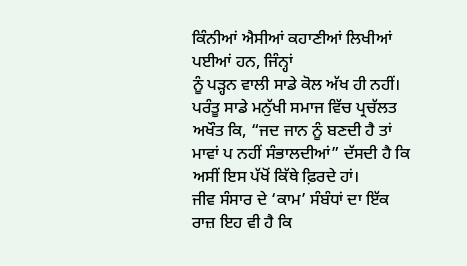ਕਿੰਨੀਆਂ ਐਸੀਆਂ ਕਹਾਣੀਆਂ ਲਿਖੀਆਂ ਪਈਆਂ ਹਨ, ਜਿੰਨ੍ਹਾਂ
ਨੂੰ ਪੜ੍ਹਨ ਵਾਲੀ ਸਾਡੇ ਕੋਲ ਅੱਖ ਹੀ ਨਹੀਂ। ਪਰੰਤੂ ਸਾਡੇ ਮਨੁੱਖੀ ਸਮਾਜ ਵਿੱਚ ਪ੍ਰਚੱਲਤ
ਅਖੌਤ ਕਿ, “ਜਦ ਜਾਨ ਨੂੰ ਬਣਦੀ ਹੈ ਤਾਂ ਮਾਵਾਂ ਪ ਨਹੀਂ ਸੰਭਾਲਦੀਆਂ” ਦੱਸਦੀ ਹੈ ਕਿ
ਅਸੀਂ ਇਸ ਪੱਖੋਂ ਕਿੱਥੇ ਫ਼ਿਰਦੇ ਹਾਂ।
ਜੀਵ ਸੰਸਾਰ ਦੇ ‘ਕਾਮ’ ਸੰਬੰਧਾਂ ਦਾ ਇੱਕ ਰਾਜ਼ ਇਹ ਵੀ ਹੈ ਕਿ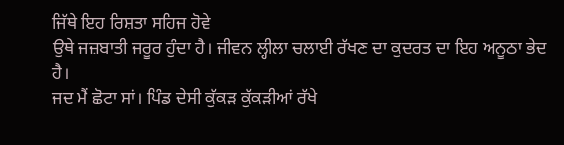ਜਿੱਥੇ ਇਹ ਰਿਸ਼ਤਾ ਸਹਿਜ ਹੋਵੇ
ਉਥੇ ਜਜ਼ਬਾਤੀ ਜਰੂਰ ਹੁੰਦਾ ਹੈ। ਜੀਵਨ ਲ੍ਹੀਲਾ ਚਲਾਈ ਰੱਖਣ ਦਾ ਕੁਦਰਤ ਦਾ ਇਹ ਅਨੂਠਾ ਭੇਦ
ਹੈ।
ਜਦ ਮੈਂ ਛੋਟਾ ਸਾਂ। ਪਿੰਡ ਦੇਸੀ ਕੁੱਕੜ ਕੁੱਕੜੀਆਂ ਰੱਖੇ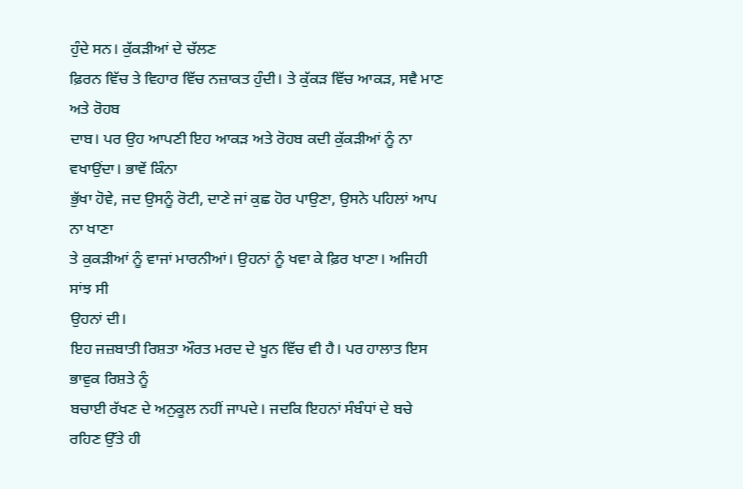ਹੁੰਦੇ ਸਨ। ਕੁੱਕੜੀਆਂ ਦੇ ਚੱਲਣ
ਫ਼ਿਰਨ ਵਿੱਚ ਤੇ ਵਿਹਾਰ ਵਿੱਚ ਨਜ਼ਾਕਤ ਹੁੰਦੀ। ਤੇ ਕੁੱਕੜ ਵਿੱਚ ਆਕੜ, ਸਵੈ ਮਾਣ ਅਤੇ ਰੋਹਬ
ਦਾਬ। ਪਰ ਉਹ ਆਪਣੀ ਇਹ ਆਕੜ ਅਤੇ ਰੋਹਬ ਕਦੀ ਕੁੱਕੜੀਆਂ ਨੂੰ ਨਾ ਵਖਾਉਂਦਾ। ਭਾਵੇਂ ਕਿੰਨਾ
ਭੁੱਖਾ ਹੋਵੇ, ਜਦ ਉਸਨੂੰ ਰੋਟੀ, ਦਾਣੇ ਜਾਂ ਕੁਛ ਹੋਰ ਪਾਉਣਾ, ਉਸਨੇ ਪਹਿਲਾਂ ਆਪ ਨਾ ਖਾਣਾ
ਤੇ ਕੁਕੜੀਆਂ ਨੂੰ ਵਾਜਾਂ ਮਾਰਨੀਆਂ। ਉਹਨਾਂ ਨੂੰ ਖਵਾ ਕੇ ਫ਼ਿਰ ਖਾਣਾ। ਅਜਿਹੀ ਸਾਂਝ ਸੀ
ਉਹਨਾਂ ਦੀ।
ਇਹ ਜਜ਼ਬਾਤੀ ਰਿਸ਼ਤਾ ਔਰਤ ਮਰਦ ਦੇ ਖੂਨ ਵਿੱਚ ਵੀ ਹੈ। ਪਰ ਹਾਲਾਤ ਇਸ ਭਾਵੁਕ ਰਿਸ਼ਤੇ ਨੂੰ
ਬਚਾਈ ਰੱਖਣ ਦੇ ਅਨੁਕੂਲ ਨਹੀਂ ਜਾਪਦੇ। ਜਦਕਿ ਇਹਨਾਂ ਸੰਬੰਧਾਂ ਦੇ ਬਚੇ ਰਹਿਣ ਉੱਤੇ ਹੀ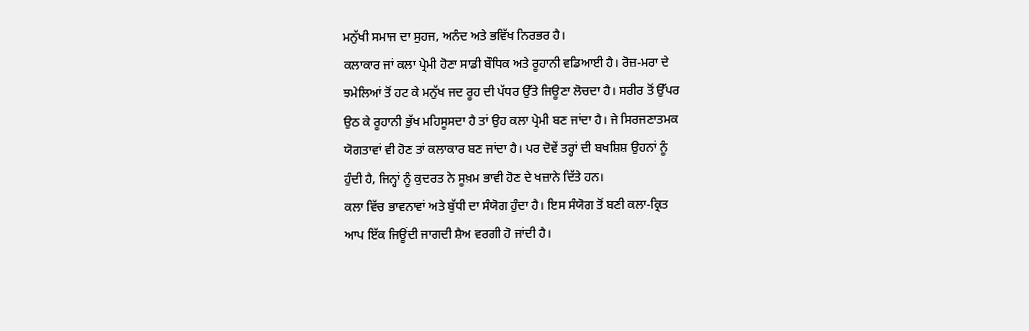ਮਨੁੱਖੀ ਸਮਾਜ ਦਾ ਸੁਹਜ, ਅਨੰਦ ਅਤੇ ਭਵਿੱਖ ਨਿਰਭਰ ਹੈ।
ਕਲਾਕਾਰ ਜਾਂ ਕਲਾ ਪ੍ਰੇਮੀ ਹੋਣਾ ਸਾਡੀ ਬੌਧਿਕ ਅਤੇ ਰੂਹਾਨੀ ਵਡਿਆਈ ਹੈ। ਰੋਜ਼-ਮਰਾ ਦੇ
ਝਮੇਲਿਆਂ ਤੋਂ ਹਟ ਕੇ ਮਨੁੱਖ ਜਦ ਰੂਹ ਦੀ ਪੱਧਰ ਉੱਤੇ ਜਿਊਣਾ ਲੋਚਦਾ ਹੈ। ਸਰੀਰ ਤੋਂ ਉੱਪਰ
ਉਠ ਕੇ ਰੂਹਾਨੀ ਭੁੱਖ ਮਹਿਸੂਸਦਾ ਹੈ ਤਾਂ ਉਹ ਕਲਾ ਪ੍ਰੇਮੀ ਬਣ ਜਾਂਦਾ ਹੈ। ਜੇ ਸਿਰਜਣਾਤਮਕ
ਯੋਗਤਾਵਾਂ ਵੀ ਹੋਣ ਤਾਂ ਕਲਾਕਾਰ ਬਣ ਜਾਂਦਾ ਹੈ। ਪਰ ਦੋਵੇਂ ਤਰ੍ਹਾਂ ਦੀ ਬਖਸ਼ਿਸ਼ ਉਹਨਾਂ ਨੂੰ
ਹੁੰਦੀ ਹੈ, ਜਿਨ੍ਹਾਂ ਨੂੰ ਕੁਦਰਤ ਨੇ ਸੂਖ਼ਮ ਭਾਵੀ ਹੋਣ ਦੇ ਖਜ਼ਾਨੇ ਦਿੱਤੇ ਹਨ।
ਕਲਾ ਵਿੱਚ ਭਾਵਨਾਵਾਂ ਅਤੇ ਬੁੱਧੀ ਦਾ ਸੰਯੋਗ ਹੁੰਦਾ ਹੈ। ਇਸ ਸੰਯੋਗ ਤੋਂ ਬਣੀ ਕਲਾ-ਕ੍ਰਿਤ
ਆਪ ਇੱਕ ਜਿਊਂਦੀ ਜਾਗਦੀ ਸ਼ੈਅ ਵਰਗੀ ਹੋ ਜਾਂਦੀ ਹੈ।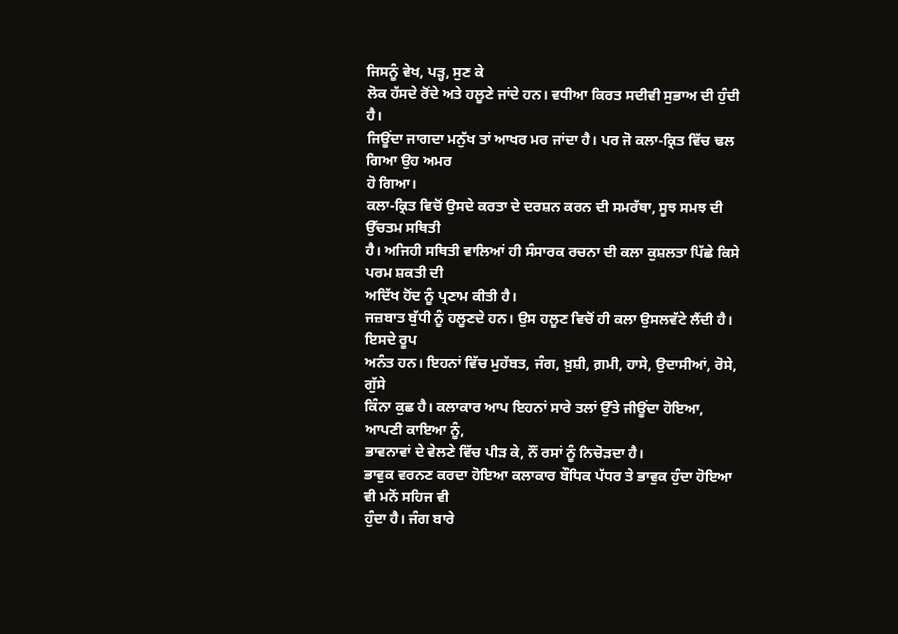ਜਿਸਨੂੰ ਵੇਖ, ਪੜ੍ਹ, ਸੁਣ ਕੇ
ਲੋਕ ਹੱਸਦੇ ਰੋਂਦੇ ਅਤੇ ਹਲੂਣੇ ਜਾਂਦੇ ਹਨ। ਵਧੀਆ ਕਿਰਤ ਸਦੀਵੀ ਸੁਭਾਅ ਦੀ ਹੁੰਦੀ ਹੈ।
ਜਿਊਂਦਾ ਜਾਗਦਾ ਮਨੁੱਖ ਤਾਂ ਆਖਰ ਮਰ ਜਾਂਦਾ ਹੈ। ਪਰ ਜੋ ਕਲਾ-ਕ੍ਰਿਤ ਵਿੱਚ ਢਲ ਗਿਆ ਉਹ ਅਮਰ
ਹੋ ਗਿਆ।
ਕਲਾ-ਕ੍ਰਿਤ ਵਿਚੋਂ ਉਸਦੇ ਕਰਤਾ ਦੇ ਦਰਸ਼ਨ ਕਰਨ ਦੀ ਸਮਰੱਥਾ, ਸੂਝ ਸਮਝ ਦੀ ਉੱਚਤਮ ਸਥਿਤੀ
ਹੈ। ਅਜਿਹੀ ਸਥਿਤੀ ਵਾਲਿਆਂ ਹੀ ਸੰਸਾਰਕ ਰਚਨਾ ਦੀ ਕਲਾ ਕੁਸ਼ਲਤਾ ਪਿੱਛੇ ਕਿਸੇ ਪਰਮ ਸ਼ਕਤੀ ਦੀ
ਅਦਿੱਖ ਹੋਂਦ ਨੂੰ ਪ੍ਰਣਾਮ ਕੀਤੀ ਹੈ।
ਜਜ਼ਬਾਤ ਬੁੱਧੀ ਨੂੰ ਹਲੂਣਦੇ ਹਨ। ਉਸ ਹਲੂਣ ਵਿਚੋਂ ਹੀ ਕਲਾ ਉਸਲਵੱਟੇ ਲੈਂਦੀ ਹੈ। ਇਸਦੇ ਰੂਪ
ਅਨੰਤ ਹਨ। ਇਹਨਾਂ ਵਿੱਚ ਮੁਹੱਬਤ, ਜੰਗ, ਖ਼ੁਸ਼ੀ, ਗ਼ਮੀ, ਹਾਸੇ, ਉਦਾਸੀਆਂ, ਰੋਸੇ, ਗੁੱਸੇ
ਕਿੰਨਾ ਕੁਛ ਹੈ। ਕਲਾਕਾਰ ਆਪ ਇਹਨਾਂ ਸਾਰੇ ਤਲਾਂ ਉੱਤੇ ਜੀਊਂਦਾ ਹੋਇਆ, ਆਪਣੀ ਕਾਇਆ ਨੂੰ,
ਭਾਵਨਾਵਾਂ ਦੇ ਵੇਲਣੇ ਵਿੱਚ ਪੀੜ ਕੇ, ਨੌਂ ਰਸਾਂ ਨੂੰ ਨਿਚੋੜਦਾ ਹੈ।
ਭਾਵੁਕ ਵਰਨਣ ਕਰਦਾ ਹੋਇਆ ਕਲਾਕਾਰ ਬੌਧਿਕ ਪੱਧਰ ਤੇ ਭਾਵੁਕ ਹੁੰਦਾ ਹੋਇਆ ਵੀ ਮਨੋਂ ਸਹਿਜ ਵੀ
ਹੁੰਦਾ ਹੈ। ਜੰਗ ਬਾਰੇ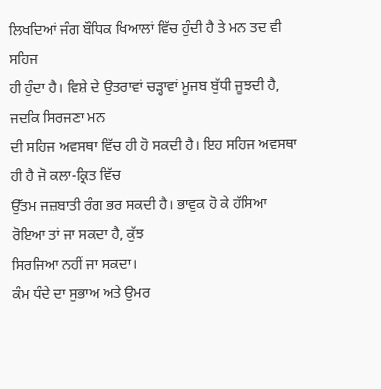ਲਿਖਦਿਆਂ ਜੰਗ ਬੌਧਿਕ ਖਿਆਲਾਂ ਵਿੱਚ ਹੁੰਦੀ ਹੈ ਤੇ ਮਨ ਤਦ ਵੀ ਸਹਿਜ
ਹੀ ਹੁੰਦਾ ਹੈ। ਵਿਸ਼ੇ ਦੇ ਉਤਰਾਵਾਂ ਚੜ੍ਹਾਵਾਂ ਮੂਜਬ ਬੁੱਧੀ ਜੂਝਦੀ ਹੈ, ਜਦਕਿ ਸਿਰਜਣਾ ਮਨ
ਦੀ ਸਹਿਜ ਅਵਸਥਾ ਵਿੱਚ ਹੀ ਹੋ ਸਕਦੀ ਹੈ। ਇਹ ਸਹਿਜ ਅਵਸਥਾ ਹੀ ਹੈ ਜੋ ਕਲਾ-ਕ੍ਰਿਤ ਵਿੱਚ
ਉੱਤਮ ਜਜ਼ਬਾਤੀ ਰੰਗ ਭਰ ਸਕਦੀ ਹੈ। ਭਾਵੁਕ ਹੋ ਕੇ ਹੱਸਿਆ ਰੋਇਆ ਤਾਂ ਜਾ ਸਕਦਾ ਹੈ, ਕੁੱਝ
ਸਿਰਜਿਆ ਨਹੀਂ ਜਾ ਸਕਦਾ।
ਕੰਮ ਧੰਦੇ ਦਾ ਸੁਭਾਅ ਅਤੇ ਉਮਰ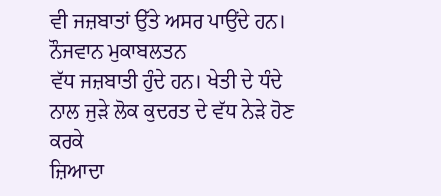ਵੀ ਜਜ਼ਬਾਤਾਂ ਉੱਤੇ ਅਸਰ ਪਾਉਂਦੇ ਹਨ। ਨੌਜਵਾਨ ਮੁਕਾਬਲਤਨ
ਵੱਧ ਜਜ਼ਬਾਤੀ ਹੁੰਦੇ ਹਨ। ਖੇਤੀ ਦੇ ਧੰਦੇ ਨਾਲ ਜੁੜੇ ਲੋਕ ਕੁਦਰਤ ਦੇ ਵੱਧ ਨੇੜੇ ਹੋਣ ਕਰਕੇ
ਜ਼ਿਆਦਾ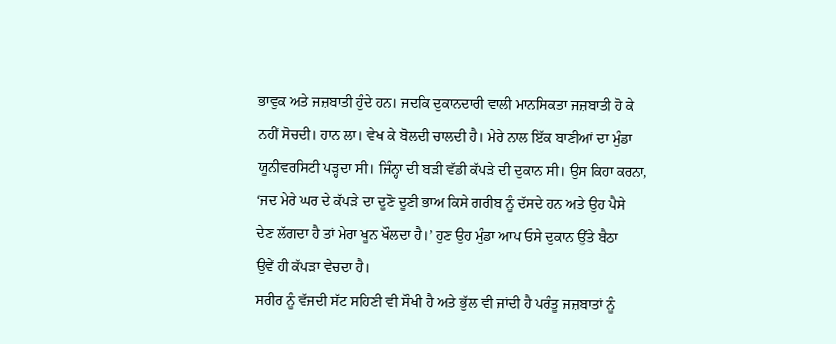ਭਾਵੁਕ ਅਤੇ ਜਜ਼ਬਾਤੀ ਹੁੰਦੇ ਹਨ। ਜਦਕਿ ਦੁਕਾਨਦਾਰੀ ਵਾਲੀ ਮਾਨਸਿਕਤਾ ਜਜ਼ਬਾਤੀ ਹੋ ਕੇ
ਨਹੀਂ ਸੋਚਦੀ। ਹਾਨ ਲਾ। ਵੇਖ ਕੇ ਬੋਲਦੀ ਚਾਲਦੀ ਹੈ। ਮੇਰੇ ਨਾਲ ਇੱਕ ਬਾਣੀਆਂ ਦਾ ਮੁੰਡਾ
ਯੂਨੀਵਰਸਿਟੀ ਪੜ੍ਹਦਾ ਸੀ। ਜਿੰਨ੍ਹਾ ਦੀ ਬੜੀ ਵੱਡੀ ਕੱਪੜੇ ਦੀ ਦੁਕਾਨ ਸੀ। ਉਸ ਕਿਹਾ ਕਰਨਾ,
‘ਜਦ ਮੇਰੇ ਘਰ ਦੇ ਕੱਪੜੇ ਦਾ ਦੂਣੋ ਦੂਣੀ ਭਾਅ ਕਿਸੇ ਗਰੀਬ ਨੂੰ ਦੱਸਦੇ ਹਨ ਅਤੇ ਉਹ ਪੈਸੇ
ਦੇਣ ਲੱਗਦਾ ਹੈ ਤਾਂ ਮੇਰਾ ਖੂਨ ਖੌਲਦਾ ਹੈ।’ ਹੁਣ ਉਹ ਮੁੰਡਾ ਆਪ ਓਸੇ ਦੁਕਾਨ ਉੱਤੇ ਬੈਠਾ
ਉਵੇਂ ਹੀ ਕੱਪੜਾ ਵੇਚਦਾ ਹੈ।
ਸਰੀਰ ਨੂੰ ਵੱਜਦੀ ਸੱਟ ਸਹਿਣੀ ਵੀ ਸੌਖੀ ਹੈ ਅਤੇ ਭੁੱਲ ਵੀ ਜਾਂਦੀ ਹੈ ਪਰੰਤੂ ਜਜ਼ਬਾਤਾਂ ਨੂੰ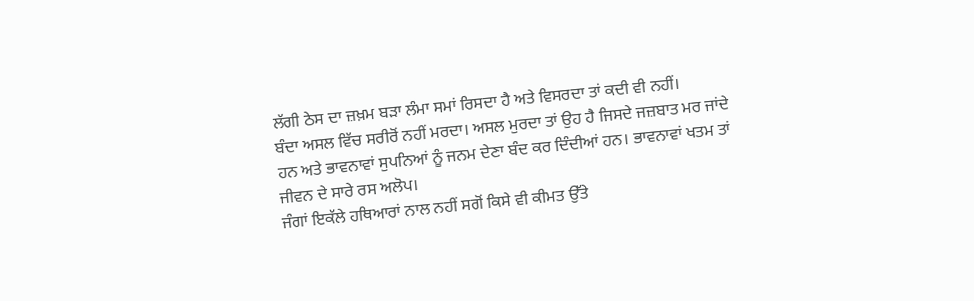ਲੱਗੀ ਠੇਸ ਦਾ ਜ਼ਖ਼ਮ ਬੜਾ ਲੰਮਾ ਸਮਾਂ ਰਿਸਦਾ ਹੈ ਅਤੇ ਵਿਸਰਦਾ ਤਾਂ ਕਦੀ ਵੀ ਨਹੀਂ।
ਬੰਦਾ ਅਸਲ ਵਿੱਚ ਸਰੀਰੋਂ ਨਹੀਂ ਮਰਦਾ। ਅਸਲ ਮੁਰਦਾ ਤਾਂ ਉਹ ਹੈ ਜਿਸਦੇ ਜਜ਼ਬਾਤ ਮਰ ਜਾਂਦੇ
ਹਨ ਅਤੇ ਭਾਵਨਾਵਾਂ ਸੁਪਨਿਆਂ ਨੂੰ ਜਨਮ ਦੇਣਾ ਬੰਦ ਕਰ ਦਿੰਦੀਆਂ ਹਨ। ਭਾਵਨਾਵਾਂ ਖਤਮ ਤਾਂ
ਜੀਵਨ ਦੇ ਸਾਰੇ ਰਸ ਅਲੋਪ।
ਜੰਗਾਂ ਇਕੱਲੇ ਹਥਿਆਰਾਂ ਨਾਲ ਨਹੀਂ ਸਗੋਂ ਕਿਸੇ ਵੀ ਕੀਮਤ ਉੱਤੇ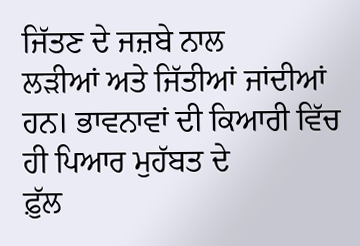ਜਿੱਤਣ ਦੇ ਜਜ਼ਬੇ ਨਾਲ
ਲੜੀਆਂ ਅਤੇ ਜਿੱਤੀਆਂ ਜਾਂਦੀਆਂ ਹਨ। ਭਾਵਨਾਵਾਂ ਦੀ ਕਿਆਰੀ ਵਿੱਚ ਹੀ ਪਿਆਰ ਮੁਹੱਬਤ ਦੇ
ਫ਼ੁੱਲ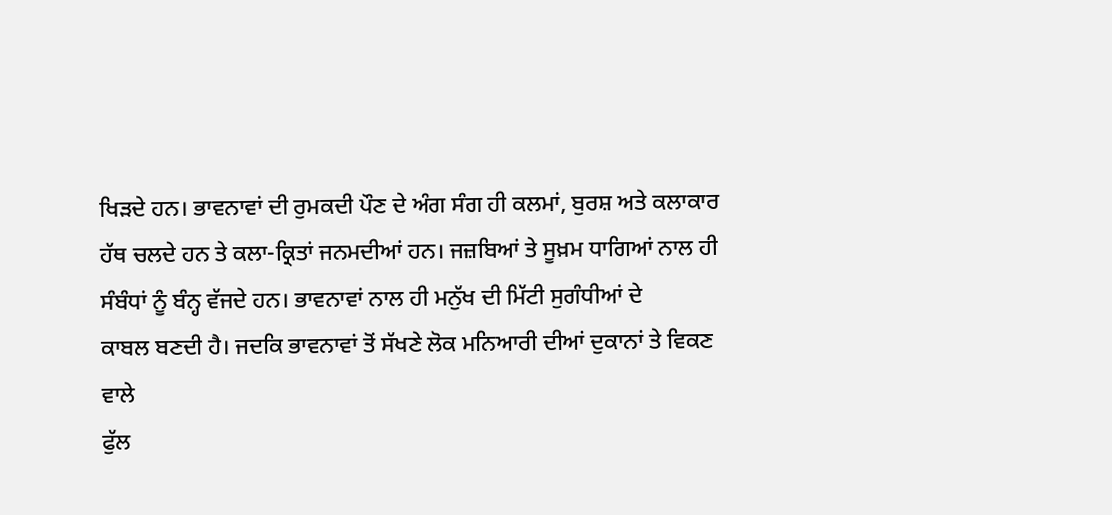ਖਿੜਦੇ ਹਨ। ਭਾਵਨਾਵਾਂ ਦੀ ਰੁਮਕਦੀ ਪੌਣ ਦੇ ਅੰਗ ਸੰਗ ਹੀ ਕਲਮਾਂ, ਬੁਰਸ਼ ਅਤੇ ਕਲਾਕਾਰ
ਹੱਥ ਚਲਦੇ ਹਨ ਤੇ ਕਲਾ-ਕ੍ਰਿਤਾਂ ਜਨਮਦੀਆਂ ਹਨ। ਜਜ਼ਬਿਆਂ ਤੇ ਸੂਖ਼ਮ ਧਾਗਿਆਂ ਨਾਲ ਹੀ
ਸੰਬੰਧਾਂ ਨੂੰ ਬੰਨ੍ਹ ਵੱਜਦੇ ਹਨ। ਭਾਵਨਾਵਾਂ ਨਾਲ ਹੀ ਮਨੁੱਖ ਦੀ ਮਿੱਟੀ ਸੁਗੰਧੀਆਂ ਦੇ
ਕਾਬਲ ਬਣਦੀ ਹੈ। ਜਦਕਿ ਭਾਵਨਾਵਾਂ ਤੋਂ ਸੱਖਣੇ ਲੋਕ ਮਨਿਆਰੀ ਦੀਆਂ ਦੁਕਾਨਾਂ ਤੇ ਵਿਕਣ ਵਾਲੇ
ਫੁੱਲ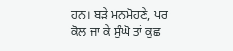ਹਨ। ਬੜੇ ਮਨਮੋਹਣੇ, ਪਰ ਕੋਲ ਜਾ ਕੇ ਸੁੰਘੋ ਤਾਂ ਕੁਛ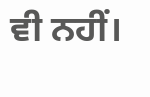ਵੀ ਨਹੀਂ।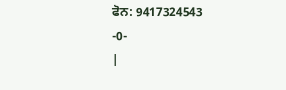ਫੋਨ: 9417324543
-0-
|